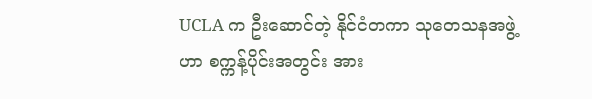UCLA က ဦးဆောင်တဲ့ နိုင်ငံတကာ သုတေသနအဖွဲ့ဟာ စက္ကန့်ပိုင်းအတွင်း အား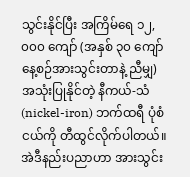သွင်းနိုင်ပြီး အကြိမ်ရေ ၁၂,၀၀၀ ကျော် (အနှစ် ၃၀ ကျော် နေ့စဉ်အားသွင်းတာနဲ့ ညီမျှ) အသုံးပြုနိုင်တဲ့ နီကယ်-သံ (nickel-iron) ဘက်ထရီ ပုံစံငယ်ကို တီထွင်လိုက်ပါတယ်။
အဲဒီနည်းပညာဟာ အားသွင်း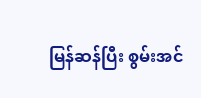မြန်ဆန်ပြီး စွမ်းအင်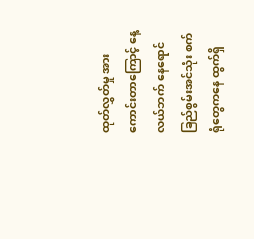ထုတ်လွှတ်မှု အားကောင်းတာကြောင့် နေ့လယ်ဘက် နေရောင်ခြည်စွမ်းအင်သုံး စက်ရုံတွေကနေ ထွက်ရှိ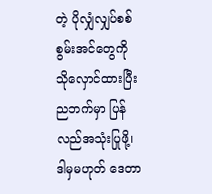တဲ့ ပိုလျှံလျှပ်စစ်စွမ်းအင်တွေကို သိုလှောင်ထားပြီး ညဘက်မှာ ပြန်လည်အသုံးပြုဖို့၊ ဒါမှမဟုတ် ဒေတာ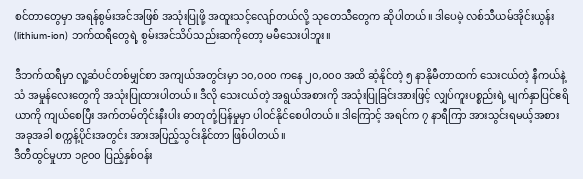စင်တာတွေမှာ အရန်စွမ်းအင်အဖြစ် အသုံးပြုဖို့ အထူးသင့်လျော်တယ်လို့ သုတေသီတွေက ဆိုပါတယ်။ ဒါပေမဲ့ လစ်သီယမ်အိုင်းယွန်း (lithium-ion) ဘက်ထရီတွေရဲ့ စွမ်းအင်သိပ်သည်းဆကိုတော့ မမီသေးပါဘူး။

ဒီဘက်ထရီမှာ လူ့ဆံပင်တစ်မျှင်စာ အကျယ်အတွင်းမှာ ၁၀,၀၀၀ ကနေ ၂၀,၀၀၀ အထိ ဆံ့နိုင်တဲ့ ၅ နာနိုမီတာထက် သေးငယ်တဲ့ နီကယ်နဲ့ သံ အမှုန်လေးတွေကို အသုံးပြုထားပါတယ်။ ဒီလို သေးငယ်တဲ့ အရွယ်အစားကို အသုံးပြုခြင်းအားဖြင့် လျှပ်ကူးပစ္စည်းရဲ့ မျက်နှာပြင်ဧရိယာကို ကျယ်စေပြီး အက်တမ်တိုင်းနီးပါး ဓာတုတုံ့ပြန်မှုမှာ ပါဝင်နိုင်စေပါတယ်။ ဒါကြောင့် အရင်က ၇ နာရီကြာ အားသွင်းရမယ့်အစား အခုအခါ စက္ကန့်ပိုင်းအတွင်း အားအပြည့်သွင်းနိုင်တာ ဖြစ်ပါတယ်။
ဒီတီထွင်မှုဟာ ၁၉၀၀ ပြည့်နှစ်ဝန်း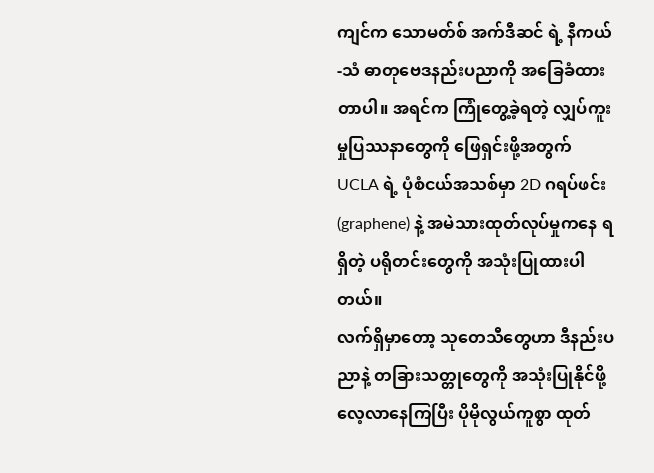ကျင်က သောမတ်စ် အက်ဒီဆင် ရဲ့ နီကယ်-သံ ဓာတုဗေဒနည်းပညာကို အခြေခံထားတာပါ။ အရင်က ကြုံတွေ့ခဲ့ရတဲ့ လျှပ်ကူးမှုပြဿနာတွေကို ဖြေရှင်းဖို့အတွက် UCLA ရဲ့ ပုံစံငယ်အသစ်မှာ 2D ဂရပ်ဖင်း (graphene) နဲ့ အမဲသားထုတ်လုပ်မှုကနေ ရရှိတဲ့ ပရိုတင်းတွေကို အသုံးပြုထားပါတယ်။
လက်ရှိမှာတော့ သုတေသီတွေဟာ ဒီနည်းပညာနဲ့ တခြားသတ္တုတွေကို အသုံးပြုနိုင်ဖို့ လေ့လာနေကြပြီး ပိုမိုလွယ်ကူစွာ ထုတ်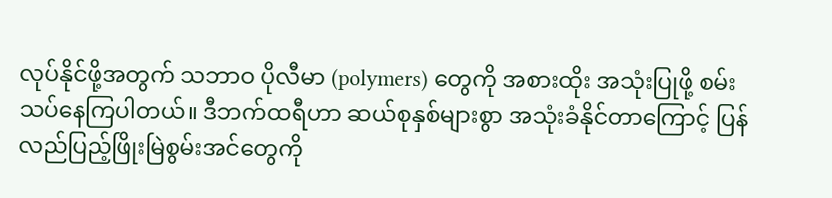လုပ်နိုင်ဖို့အတွက် သဘာဝ ပိုလီမာ (polymers) တွေကို အစားထိုး အသုံးပြုဖို့ စမ်းသပ်နေကြပါတယ်။ ဒီဘက်ထရီဟာ ဆယ်စုနှစ်များစွာ အသုံးခံနိုင်တာကြောင့် ပြန်လည်ပြည့်ဖြိုးမြဲစွမ်းအင်တွေကို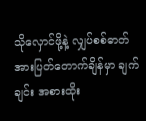သိုလှောင်ဖို့နဲ့ လျှပ်စစ်ဓာတ်အားပြတ်တောက်ချိန်မှာ ချက်ချင်း အစားထိုး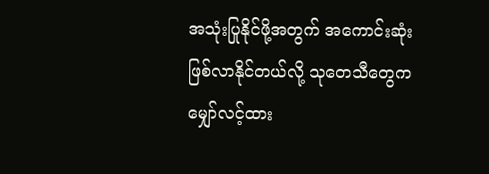အသုံးပြုနိုင်ဖို့အတွက် အကောင်းဆုံး ဖြစ်လာနိုင်တယ်လို့ သုတေသီတွေက မျှော်လင့်ထား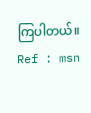ကြပါတယ်။
Ref : msn